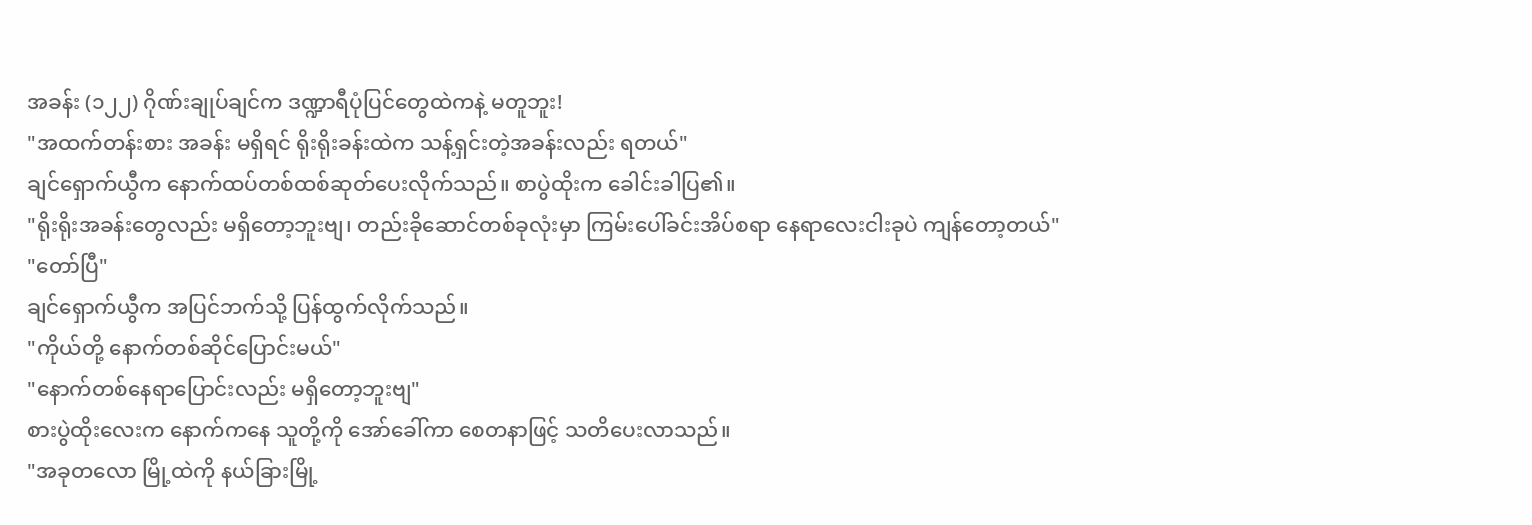အခန်း (၁၂၂) ဂိုဏ်းချုပ်ချင်က ဒဏ္ဍာရီပုံပြင်တွေထဲကနဲ့ မတူဘူး!
"အထက်တန်းစား အခန်း မရှိရင် ရိုးရိုးခန်းထဲက သန့်ရှင်းတဲ့အခန်းလည်း ရတယ်"
ချင်ရှောက်ယွီက နောက်ထပ်တစ်ထစ်ဆုတ်ပေးလိုက်သည်။ စာပွဲထိုးက ခေါင်းခါပြ၏။
"ရိုးရိုးအခန်းတွေလည်း မရှိတော့ဘူးဗျ၊ တည်းခိုဆောင်တစ်ခုလုံးမှာ ကြမ်းပေါ်ခင်းအိပ်စရာ နေရာလေးငါးခုပဲ ကျန်တော့တယ်"
"တော်ပြီ"
ချင်ရှောက်ယွီက အပြင်ဘက်သို့ ပြန်ထွက်လိုက်သည်။
"ကိုယ်တို့ နောက်တစ်ဆိုင်ပြောင်းမယ်"
"နောက်တစ်နေရာပြောင်းလည်း မရှိတော့ဘူးဗျ"
စားပွဲထိုးလေးက နောက်ကနေ သူတို့ကို အော်ခေါ်ကာ စေတနာဖြင့် သတိပေးလာသည်။
"အခုတလော မြို့ထဲကို နယ်ခြားမြို့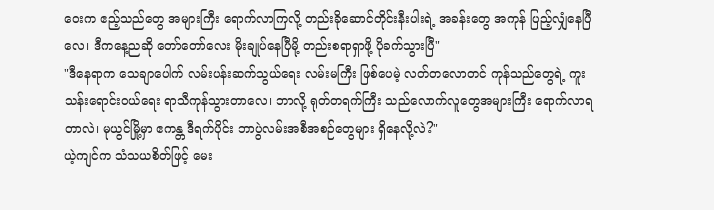ဝေးက ဧည့်သည်တွေ အများကြီး ရောက်လာကြလို့ တည်းခိုဆောင်တိုင်းနီးပါးရဲ့ အခန်းတွေ အကုန် ပြည့်လျှံနေပြီလေ၊ ဒီကနေ့ညဆို တော်တော်လေး မိုးချုပ်နေပြီမို့ တည်းစရာရှာဖို့ ပိုခက်သွားပြီ"
"ဒီနေရာက သေချာပေါက် လမ်းပန်းဆက်သွယ်ရေး လမ်းမကြီး ဖြစ်ပေမဲ့ လတ်တလောတင် ကုန်သည်တွေရဲ့ ကူးသန်းရောင်းဝယ်ရေး ရာသီကုန်သွားတာလေ၊ ဘာလို့ ရုတ်တရက်ကြီး သည်လောက်လူတွေအများကြီး ရောက်လာရတာလဲ၊ မုယွင်မြို့မှာ ဧကန္တ ဒီရက်ပိုင်း ဘာပွဲလမ်းအစီအစဉ်တွေများ ရှိနေလို့လဲ?"
ယဲ့ကျင်က သံသယစိတ်ဖြင့် မေး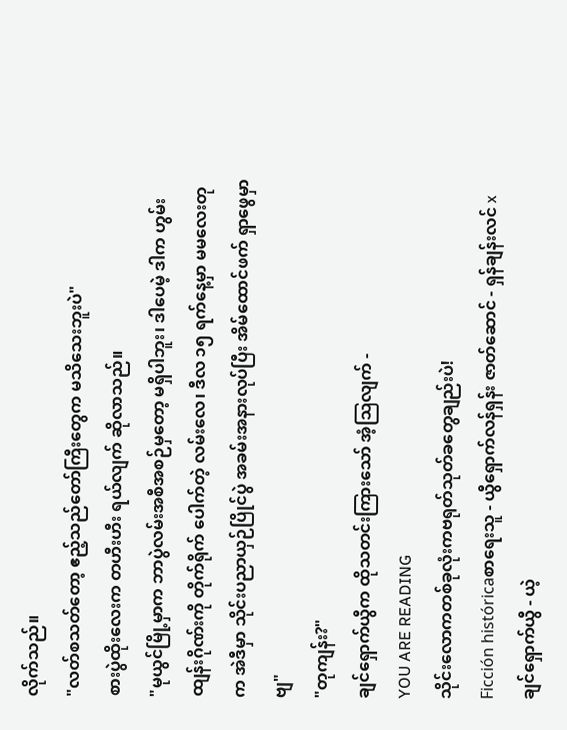လိုက်သည်။
"လတ်စသတ်တော့ ဧည့်သည်တော်ကြီးတွေက မသိသေးဘူးပဲ"
စားပွဲထိုးလေးက တဟီးဟီး ရယ်လျက် ဆိုလာသည်။
"မုယွင်မြို့မှာက ဘာပွဲလမ်းအစီအစဉ်မှတော့ မရှိပါဘူး၊ ဒါပေမဲ့ ဒါက ဟွမ်းထျန်းဂိုဏ်းကို တိုက်ရိုက် ပေါက်တဲ့ လမ်းလေ၊ ဒီလ ၁၅ ရက်နေ့မှာ မမလေးတုက အဲဒီမှာ သိုင်းပညာယှဉ်ပြိုင်ပွဲ အခမ်းအနားလုပ်ပြီး အိမ်ထောင်ဖက် ရှာဖွေမှာဗျ"
"တုကျန်း?"
ချင်ရှောက်ယွီက ထိုသတင်းကြားသော် အံ့သြလျက် -
YOU ARE READING
သိုင်းလောကတစ်ခုလုံးကဗရုတ်သုတ်ခတွေချည်းပဲ!
Ficción históricaစာရေးသူ - ယွီရှောက်လန်ရှန်း ဇာတ်ဆောင် - ရှန်ချန်းလင် x ချင်ရှောက်ယွီ - ယဲ့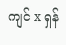ကျင် x ရှန်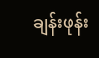ချန်းဖုန်း